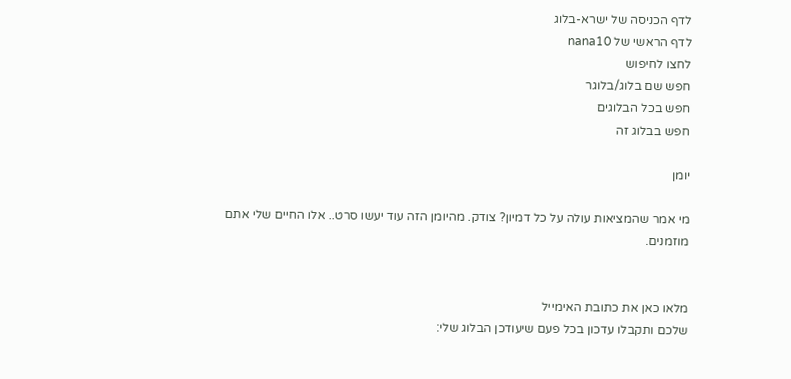לדף הכניסה של ישרא-בלוג
לדף הראשי של nana10
לחצו לחיפוש
חפש שם בלוג/בלוגר
חפש בכל הבלוגים
חפש בבלוג זה

יומן

מי אמר שהמציאות עולה על כל דמיון? צודק. מהיומן הזה עוד יעשו סרט.. אלו החיים שלי אתם מוזמנים.


מלאו כאן את כתובת האימייל
שלכם ותקבלו עדכון בכל פעם שיעודכן הבלוג שלי: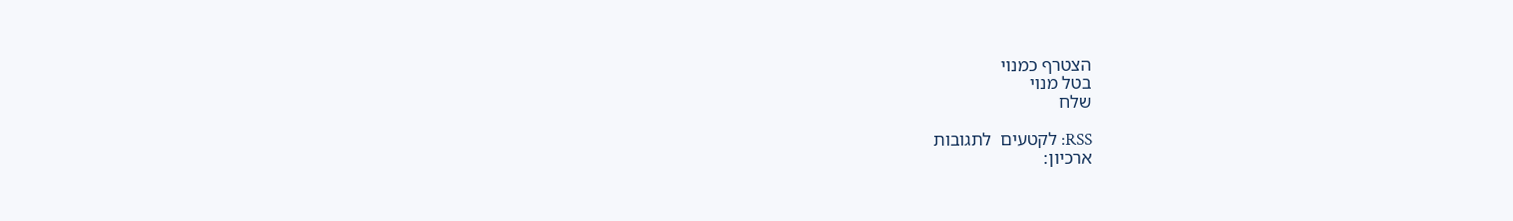הצטרף כמנוי
בטל מנוי
שלח

RSS: לקטעים  לתגובות
ארכיון: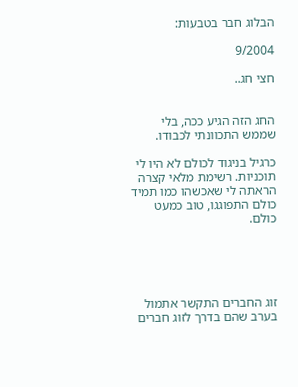הבלוג חבר בטבעות:

9/2004

חצי חג..


החג הזה הגיע ככה, בלי שממש התכוונתי לכבודו.

כרגיל בניגוד לכולם לא היו לי תוכניות. רשימת מלאי קצרה הראתה לי שאכשהו כמו תמיד כולם התפוגגו, טוב כמעט כולם.





זוג החברים התקשר אתמול בערב שהם בדרך לזוג חברים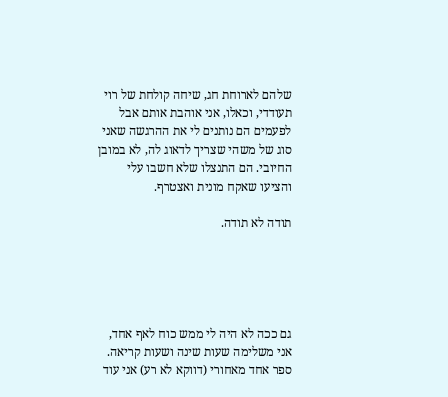שלהם לארוחת חג, שיחה קולחת של רוי תעודדי, וכאלו, אני אוהבת אותם אבל לפעמים הם נותנים לי את ההרגשה שאני סוג של משהי שצריך לדאוג לה, לא במובן החיובי. הם התנצלו שלא חשבו עלי והציעו שאקח מונית ואצטרף.

תודה לא תודה.





גם ככה לא היה לי ממש כוח לאף אחד, אני משלימה שעות שינה ושעות קריאה. ספר אחד מאחורי (דווקא לא רע) אני עוד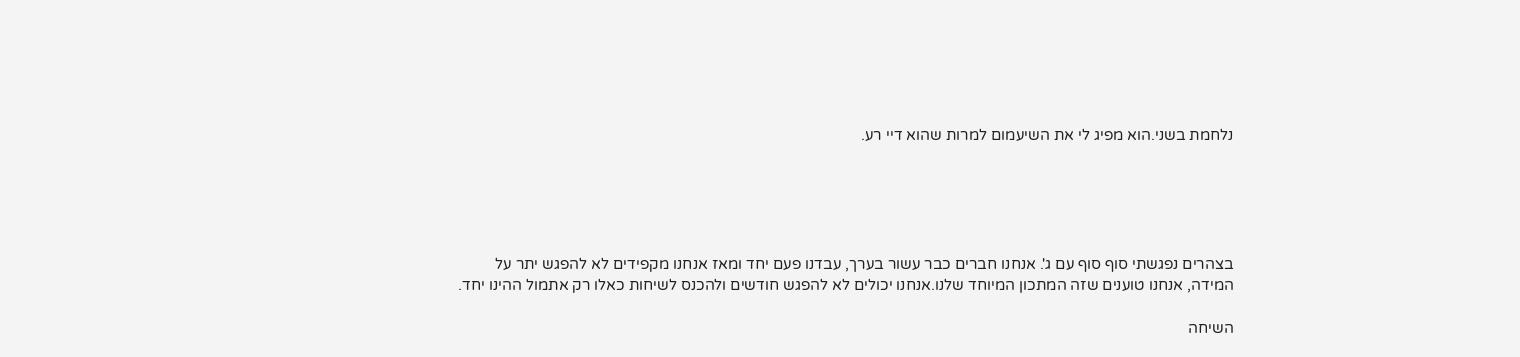נלחמת בשני.הוא מפיג לי את השיעמום למרות שהוא דיי רע.





בצהרים נפגשתי סוף סוף עם ג'. אנחנו חברים כבר עשור בערך, עבדנו פעם יחד ומאז אנחנו מקפידים לא להפגש יתר על המידה, אנחנו טוענים שזה המתכון המיוחד שלנו.אנחנו יכולים לא להפגש חודשים ולהכנס לשיחות כאלו רק אתמול ההינו יחד.

השיחה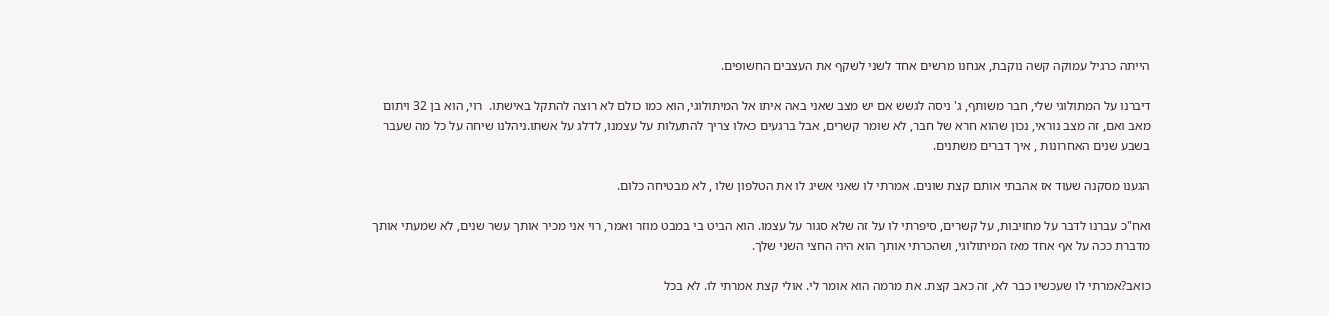הייתה כרגיל עמוקה קשה נוקבת, אנחנו מרשים אחד לשני לשקף את העצבים החשופים.

דיברנו על המתולוגי שלי, חבר משותף, ג' ניסה לגשש אם יש מצב שאני באה איתו אל המיתולוגי, הוא כמו כולם לא רוצה להתקל באישתו.  רוי, הוא בן 32 ויתום מאב ואם, זה מצב נוראי, נכון שהוא חרא של חבר, לא שומר קשרים, אבל ברגעים כאלו צריך להתעלות על עצמנו, לדלג על אשתו.ניהלנו שיחה על כל מה שעבר בשבע שנים האחרונות , איך דברים משתנים.

הגענו מסקנה שעוד אז אהבתי אותם קצת שונים. אמרתי לו שאני אשיג לו את הטלפון שלו , לא מבטיחה כלום.

ואח"כ עברנו לדבר על מחויבות, על קשרים, סיפרתי לו על זה שלא סגור על עצמו. הוא הביט בי במבט מוזר ואמר, רוי אני מכיר אותך עשר שנים, לא שמעתי אותך מדברת ככה על אף אחד מאז המיתולוגי, ושהכרתי אותך הוא היה החצי השני שלך.

כואב?אמרתי לו שעכשיו כבר לא, זה כאב קצת. את מרמה הוא אומר לי. אולי קצת אמרתי לו. לא בכל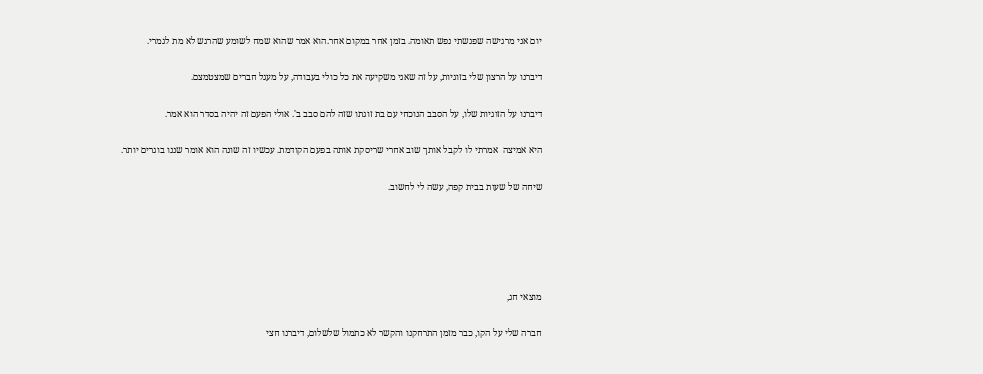יום אני מרגישה שפגשתי נפש תאומה. בזמן אחר במקום אחר.הוא אמר שהוא שמח לשומע שהרגש לא מת לגמרי.

דיברנו על הרצון שלי בזוגיות, על זה שאני משקיעה את כל כולי בעבודה, על מעגל חברים שמצטמצם.

דיברנו על הזוגיות שלו, על הסבב הנוכחי עם בת זוגתו שזה להם סבב ב'. אולי הפעם זה יהיה בסדר הוא אמר.

היא אמיצה  אמרתי לו לקבל אותך שוב אחרי שריסקת אותה בפעם הקודמת. עכשיו זה שונה הוא אומר שננו בוגרים יותר.

שיחה של שעות בבית קפה, עשה לי לחשוב.





מוצאי חג,

חברה שלי על הקו, כבר מזמן התרחקנו והקשר לא כתמול שלשלום, דיברנו חצי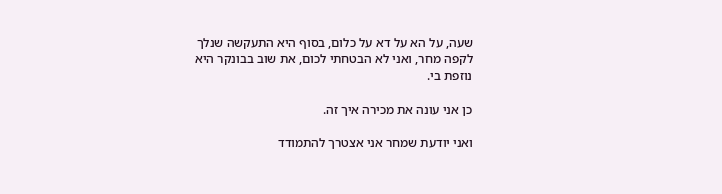שעה, על הא על דא על כלום, בסוף היא התעקשה שנלך לקפה מחר, ואני לא הבטחתי לכום, את שוב בבונקר היא נוזפת בי.

כן אני עונה את מכירה איך זה.

ואני יודעת שמחר אני אצטרך להתמודד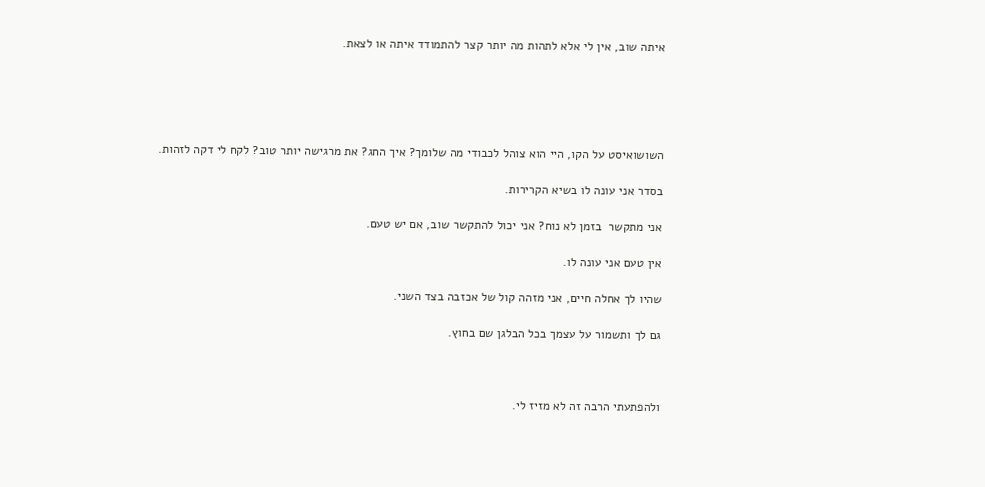איתה שוב, אין לי אלא לתהות מה יותר קצר להתמודד איתה או לצאת.





השושואיסט על הקו, היי הוא צוהל לכבודי מה שלומך? איך החג? את מרגישה יותר טוב? לקח לי דקה לזהות.

בסדר אני עונה לו בשיא הקרירות.

אני מתקשר  בזמן לא נוח? אני יכול להתקשר שוב, אם יש טעם.

אין טעם אני עונה לו.

שהיו לך אחלה חיים, אני מזהה קול של אכזבה בצד השני.

גם לך ותשמור על עצמך בכל הבלגן שם בחוץ.



ולהפתעתי הרבה זה לא מזיז לי.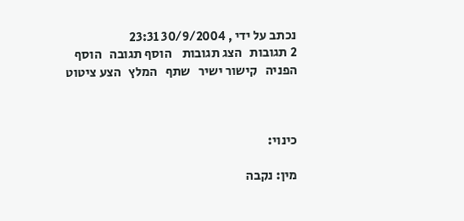נכתב על ידי , 30/9/2004 23:31
2 תגובות   הצג תגובות    הוסף תגובה   הוסף הפניה   קישור ישיר   שתף   המלץ   הצע ציטוט



כינוי:

מין: נקבה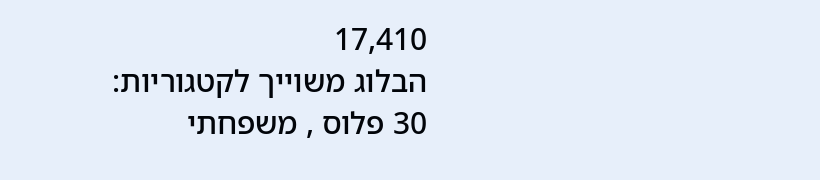17,410
הבלוג משוייך לקטגוריות: 30 פלוס , משפחתי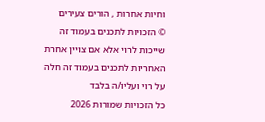וחיות אחרות , הורים צעירים
© הזכויות לתכנים בעמוד זה שייכות לרוי אלא אם צויין אחרת
האחריות לתכנים בעמוד זה חלה על רוי ועליו/ה בלבד
כל הזכויות שמורות 2026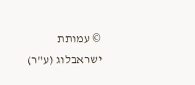© עמותת ישראבלוג (ע"ר)